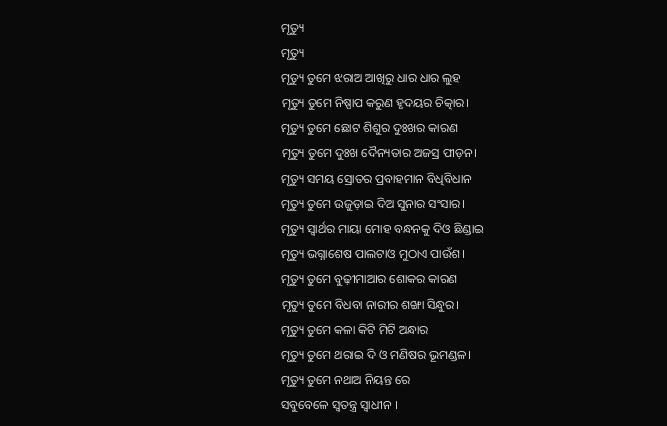ମୃତ୍ୟୁ
ମୃତ୍ୟୁ
ମୃତ୍ୟୁ ତୁମେ ଝରାଅ ଆଖିରୁ ଧାର ଧାର ଲୁହ
ମୃତ୍ୟୁ ତୁମେ ନିଷ୍ପାପ କରୁଣ ହୃଦୟର ଚିତ୍କାର।
ମୃତ୍ୟୁ ତୁମେ ଛୋଟ ଶିଶୁର ଦୁଃଖର କାରଣ
ମୃତ୍ୟୁ ତୁମେ ଦୁଃଖ ଦୈନ୍ୟତାର ଅଜସ୍ର ପୀଡ଼ନ।
ମୃତ୍ୟୁ ସମୟ ସ୍ରୋତର ପ୍ରବାହମାନ ବିଧିବିଧାନ
ମୃତ୍ୟୁ ତୁମେ ଉଜୁଡ଼ାଇ ଦିଅ ସୁନାର ସଂସାର।
ମୃତ୍ୟୁ ସ୍ୱାର୍ଥର ମାୟା ମୋହ ବନ୍ଧନକୁ ଦିଓ ଛିଣ୍ଡାଇ
ମୃତ୍ୟୁ ଭଗ୍ନାଶେଷ ପାଲଟାଓ ମୁଠାଏ ପାଉଁଶ।
ମୃତ୍ୟୁ ତୁମେ ବୁଢ଼ୀମାଆର ଶୋକର କାରଣ
ମୃତ୍ୟୁ ତୁମେ ବିଧବା ନାରୀର ଶଙ୍ଖା ସିନ୍ଧୁର।
ମୃତ୍ୟୁ ତୁମେ କଳା କିଟି ମିଟି ଅନ୍ଧାର
ମୃତ୍ୟୁ ତୁମେ ଥରାଇ ଦି ଓ ମଣିଷର ଭୂମଣ୍ଡଳ।
ମୃତ୍ୟୁ ତୁମେ ନଥାଅ ନିୟନ୍ତ ରେ
ସବୁବେଳେ ସ୍ଵତନ୍ତ୍ର ସ୍ଵାଧୀନ ।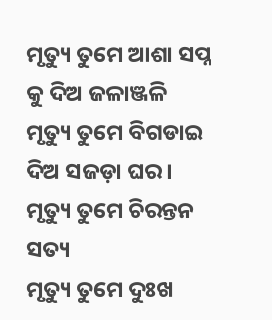ମୃତ୍ୟୁ ତୁମେ ଆଶା ସପ୍ନ କୁ ଦିଅ ଜଳାଞ୍ଜଳି
ମୃତ୍ୟୁ ତୁମେ ବିଗଡାଇ ଦିଅ ସଜଡ଼ା ଘର ।
ମୃତ୍ୟୁ ତୁମେ ଚିରନ୍ତନ ସତ୍ୟ
ମୃତ୍ୟୁ ତୁମେ ଦୁଃଖ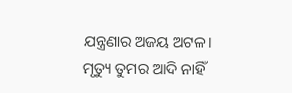ଯନ୍ତ୍ରଣାର ଅଜୟ ଅଟଳ।
ମୃତ୍ୟୁ ତୁମର ଆଦି ନାହିଁ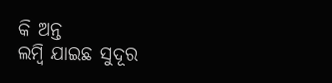କି ଅନ୍ତ
ଲମ୍ବି ଯାଇଛ ସୁଦୂର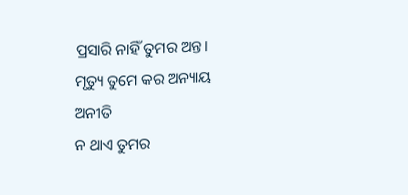ପ୍ରସାରି ନାହିଁ ତୁମର ଅନ୍ତ।
ମୃତ୍ୟୁ ତୁମେ କର ଅନ୍ୟାୟ ଅନୀତି
ନ ଥାଏ ତୁମର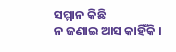ସମ୍ମାନ କିଛି
ନ ଜଣାଇ ଆସ କାହିଁକି ।